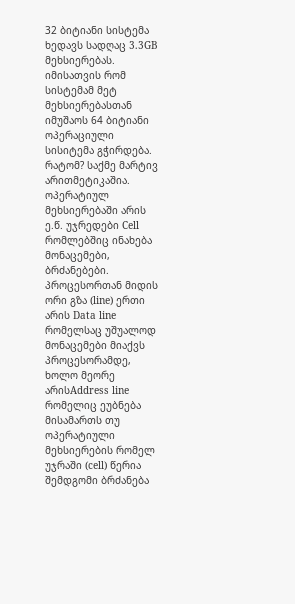32 ბიტიანი სისტემა ხედავს სადღაც 3.3GB მეხსიერებას. იმისათვის რომ სისტემამ მეტ მეხსიერებასთან იმუშაოს 64 ბიტიანი ოპერაციული სისიტემა გჭირდება.
რატომ? საქმე მარტივ არითმეტიკაშია. ოპერატიულ მეხსიერებაში არის ე.წ. უჯრედები Cell რომლებშიც ინახება მონაცემები, ბრძანებები. პროცესორთან მიდის ორი გზა (line) ერთი არის Data line რომელსაც უშუალოდ მონაცემები მიაქვს პროცესორამდე, ხოლო მეორე არისAddress line რომელიც ეუბნება მისამართს თუ ოპერატიული მეხსიერების რომელ უჯრაში (cell) წერია შემდგომი ბრძანება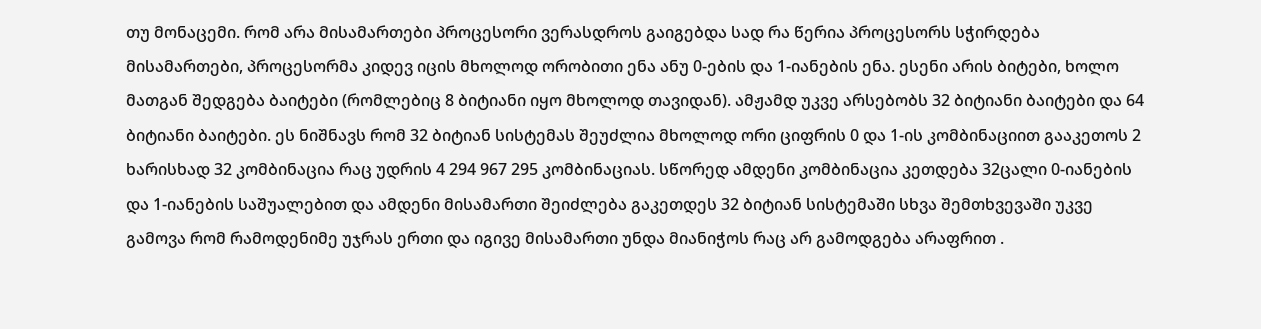თუ მონაცემი. რომ არა მისამართები პროცესორი ვერასდროს გაიგებდა სად რა წერია პროცესორს სჭირდება მისამართები, პროცესორმა კიდევ იცის მხოლოდ ორობითი ენა ანუ 0-ების და 1-იანების ენა. ესენი არის ბიტები, ხოლო მათგან შედგება ბაიტები (რომლებიც 8 ბიტიანი იყო მხოლოდ თავიდან). ამჟამდ უკვე არსებობს 32 ბიტიანი ბაიტები და 64 ბიტიანი ბაიტები. ეს ნიშნავს რომ 32 ბიტიან სისტემას შეუძლია მხოლოდ ორი ციფრის 0 და 1-ის კომბინაციით გააკეთოს 2 ხარისხად 32 კომბინაცია რაც უდრის 4 294 967 295 კომბინაციას. სწორედ ამდენი კომბინაცია კეთდება 32ცალი 0-იანების და 1-იანების საშუალებით და ამდენი მისამართი შეიძლება გაკეთდეს 32 ბიტიან სისტემაში სხვა შემთხვევაში უკვე გამოვა რომ რამოდენიმე უჯრას ერთი და იგივე მისამართი უნდა მიანიჭოს რაც არ გამოდგება არაფრით .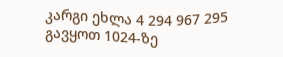კარგი ეხლა 4 294 967 295 გავყოთ 1024-ზე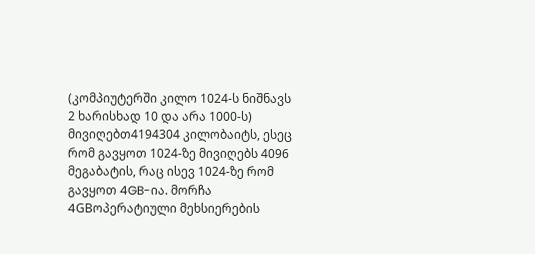(კომპიუტერში კილო 1024-ს ნიშნავს 2 ხარისხად 10 და არა 1000-ს) მივიღებთ4194304 კილობაიტს, ესეც რომ გავყოთ 1024-ზე მივიღებს 4096 მეგაბატის, რაც ისევ 1024-ზე რომ გავყოთ 4GB-ია. მორჩა 4GBოპერატიული მეხსიერების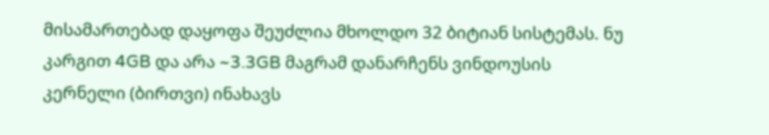მისამართებად დაყოფა შეუძლია მხოლდო 32 ბიტიან სისტემას. ნუ კარგით 4GB და არა ~3.3GB მაგრამ დანარჩენს ვინდოუსის კერნელი (ბირთვი) ინახავს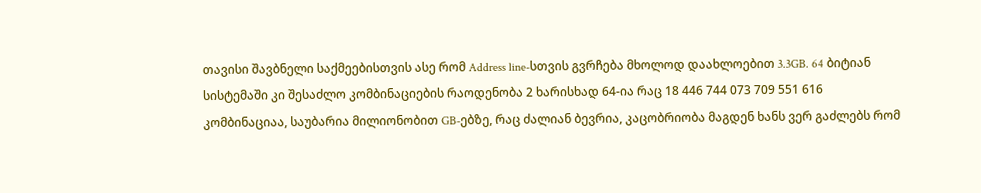თავისი შავბნელი საქმეებისთვის ასე რომ Address line-სთვის გვრჩება მხოლოდ დაახლოებით 3.3GB. 64 ბიტიან სისტემაში კი შესაძლო კომბინაციების რაოდენობა 2 ხარისხად 64-ია რაც 18 446 744 073 709 551 616 კომბინაციაა, საუბარია მილიონობით GB-ებზე, რაც ძალიან ბევრია, კაცობრიობა მაგდენ ხანს ვერ გაძლებს რომ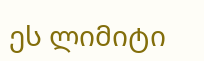ეს ლიმიტი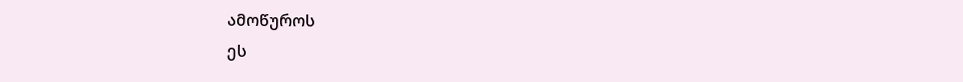ამოწუროს
ეს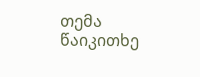თემა წაიკითხე